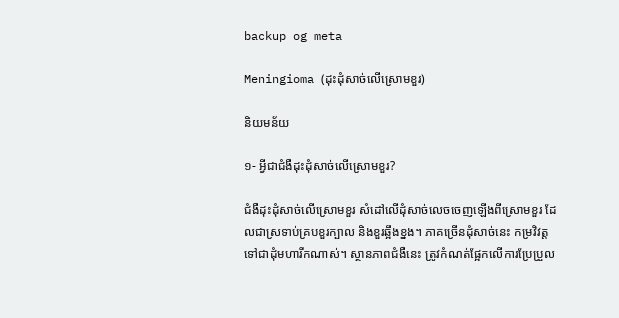backup og meta

Meningioma (ដុះដុំសាច់លើស្រោមខួរ)

និយមន័យ

១- អ្វីជាជំងឺដុះដុំសាច់លើស្រោមខួរ?

ជំងឺដុះដុំសាច់លើស្រោមខួរ សំដៅលើដុំសាច់លេចចេញឡើងពីស្រោមខួរ ដែលជាស្រទាប់គ្របខួរក្បាល និងខួរឆ្អឹងខ្នង។ ភាគច្រើនដុំសាច់នេះ កម្រវិវត្តទៅជាដុំមហារីកណាស់។ ស្ថានភាពជំងឺនេះ ត្រូវកំណត់ផ្អែកលើការប្រែប្រួល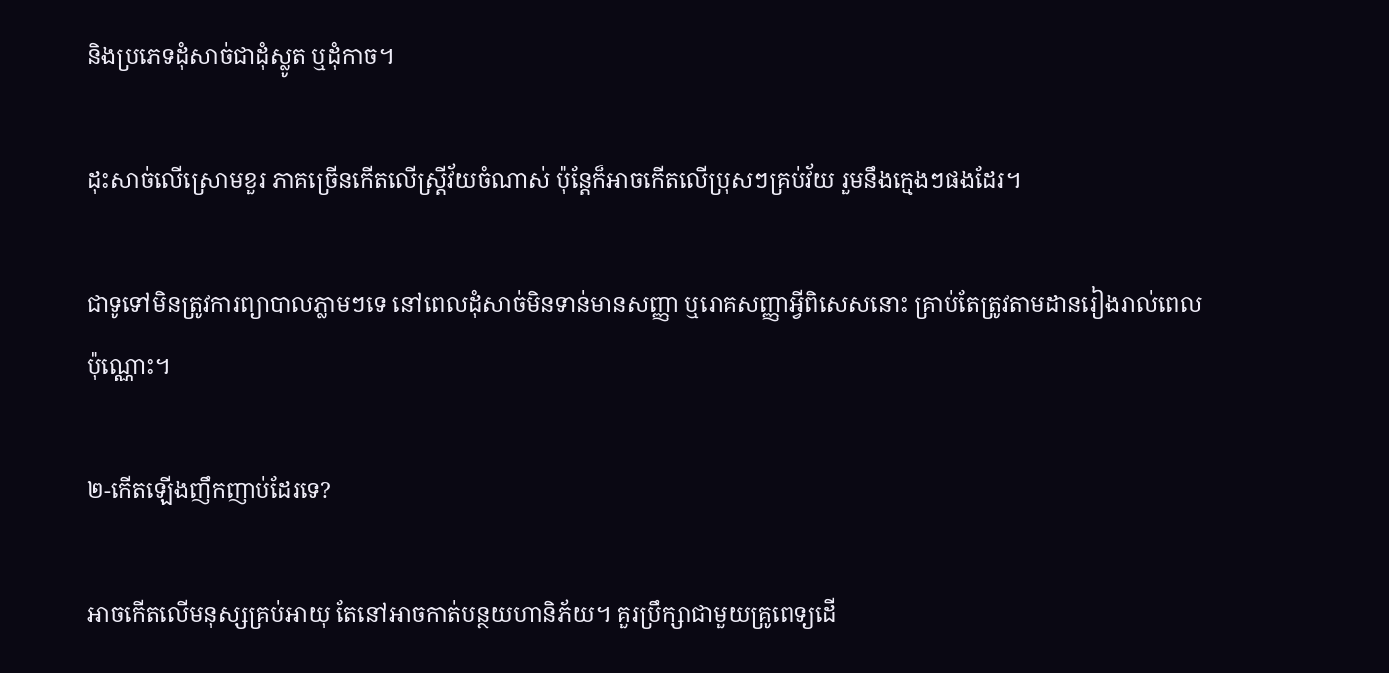និងប្រភេទដុំសាច់ជាដុំស្លូត ឬដុំកាច។

ដុះសាច់លើស្រោមខួរ ភាគច្រើនកើតលើស្រ្តីវ័យចំណាស់ ប៉ុន្តែក៏អាចកើតលើប្រុសៗគ្រប់វ័យ រួមនឹងក្មេងៗផងដែរ។

ជាទូទៅមិនត្រូវការព្យាបាលភ្លាមៗទេ នៅពេលដុំសាច់មិនទាន់មានសញ្ញា ឬរោគសញ្ញាអ្វីពិសេសនោះ គ្រាប់តែត្រូវតាមដានរៀងរាល់ពេលប៉ុណ្ណោះ។

២-កើតឡើងញឹកញាប់ដែរទេ?

អាចកើតលើមនុស្សគ្រប់អាយុ តែនៅអាចកាត់បន្ថយហានិភ័យ។ គួរប្រឹក្សាជាមួយគ្រូពេទ្យដើ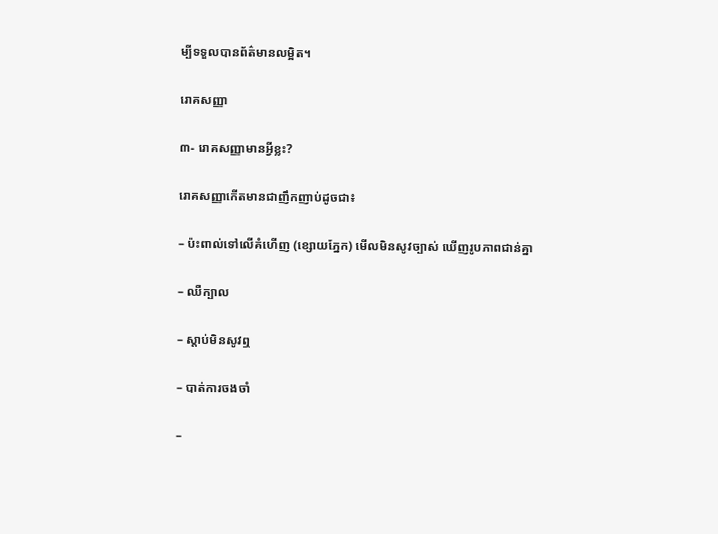ម្បីទទួលបានព័ត៌មានលម្អិត។

រោគសញ្ញា

៣- រោគសញ្ញាមានអ្វីខ្លះ?

រោគសញ្ញាកើតមានជាញឹកញាប់ដូចជា៖

– ប៉ះពាល់ទៅលើគំហើញ (ខ្សោយភ្នែក) មើលមិនសូវច្បាស់ ឃើញរូបភាពជាន់គ្នា

– ឈឺក្បាល

– ស្ដាប់មិនសូវឮ

– បាត់ការចងចាំ

–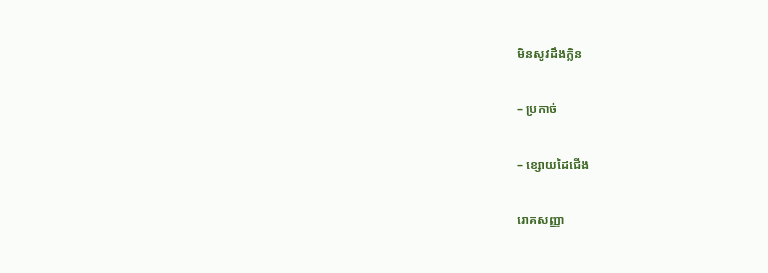មិនសូវដឹងក្លិន

– ប្រកាច់

– ខ្សោយដៃជើង

រោគសញ្ញា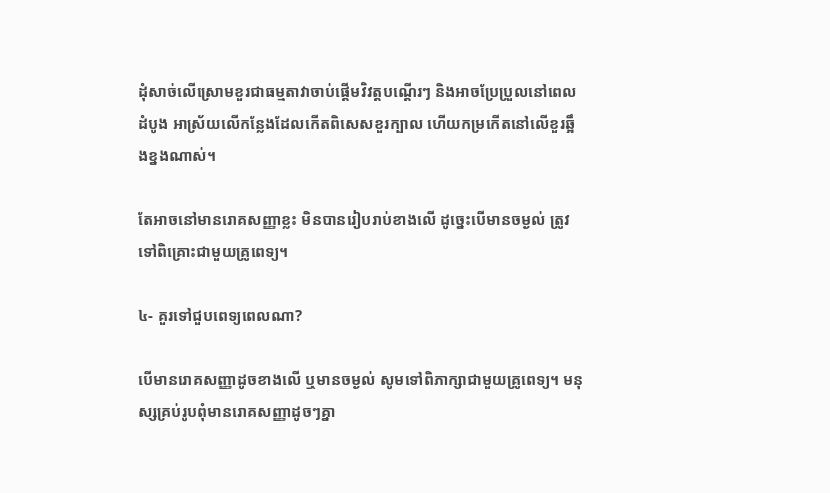ដុំសាច់លើស្រោមខួរជាធម្មតាវាចាប់ផ្ដើមវិវត្តបណ្ដើរៗ និងអាចប្រែប្រួលនៅពេលដំបូង អាស្រ័យលើកន្លែងដែលកើតពិសេសខួរក្បាល ហើយកម្រកើតនៅលើខួរឆ្អឹងខ្នងណាស់។

តែអាចនៅមានរោគសញ្ញាខ្លះ មិនបានរៀបរាប់ខាងលើ ដូច្នេះបើមានចម្ងល់ ត្រូវទៅពិគ្រោះជាមួយគ្រូពេទ្យ។

៤- គួរទៅជួបពេទ្យពេលណា?

បើមានរោគសញ្ញាដូចខាងលើ ឬមានចម្ងល់ សូមទៅពិភាក្សាជាមួយគ្រូពេទ្យ។ មនុស្សគ្រប់រូបពុំមានរោគសញ្ញាដូចៗគ្នា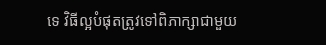ទេ វិធីល្អបំផុតត្រូវទៅពិភាក្សាជាមួយ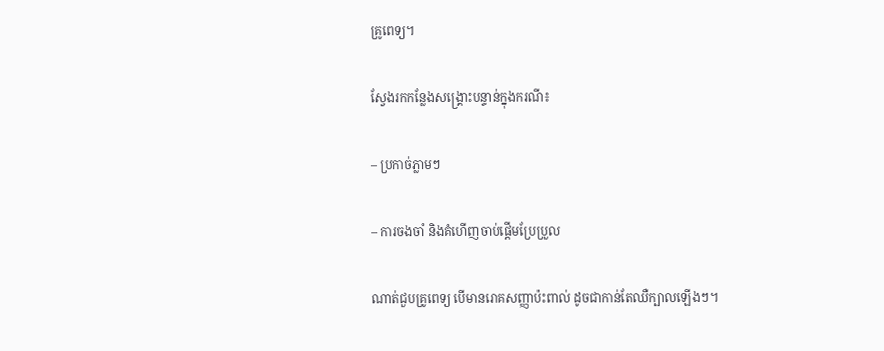គ្រូពេទ្យ។

ស្វែងរកកន្លែងសង្គ្រោះបន្ទាន់ក្នុងករណី៖

– ប្រកាច់ភ្លាមៗ

– ការចងចាំ និងគំហើញចាប់ផ្តើមប្រែប្រួល

ណាត់ជួបគ្រូពេទ្យ បើមានរោគសញ្ញាប៉ះពាល់ ដូចជាកាន់តែឈឺក្បាលឡើងៗ។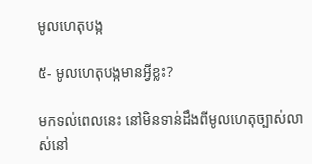មូលហេតុបង្ក

៥- មូលហេតុបង្កមានអ្វីខ្លះ?

មកទល់ពេលនេះ នៅមិនទាន់ដឹងពីមូលហេតុច្បាស់លាស់នៅ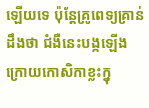ឡើយទេ ប៉ុន្តែគ្រូពេទ្យគ្រាន់ដឹងថា ជំងឺនេះបង្កឡើង ក្រោយកោសិកាខ្លះក្នុ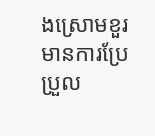ងស្រោមខួរមានការប្រែប្រួល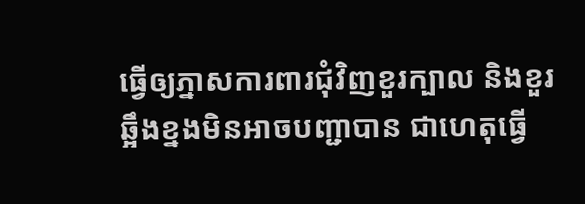ធ្វើឲ្យភ្នាសការពារជុំវិញខួរក្បាល និងខួរឆ្អឹងខ្នងមិនអាចបញ្ជាបាន ជាហេតុធ្វើ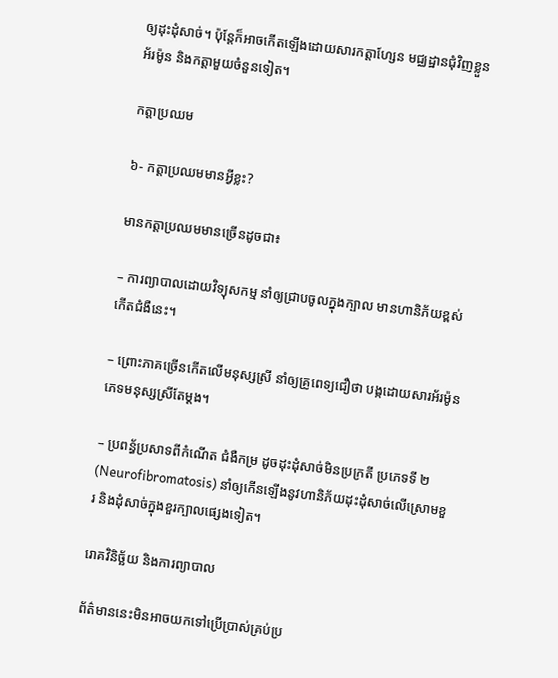ឲ្យដុះដុំសាច់។ ប៉ុន្តែក៏អាចកើតឡើងដោយសារកត្តាហ្សែន មជ្ឈដ្ឋានជុំវិញខ្លួន អ័រម៉ូន និងកត្តាមួយចំនួនទៀត។

កត្តាប្រឈម

៦- កត្តាប្រឈមមានអ្វីខ្លះ?

មានកត្តាប្រឈមមានច្រើនដូចជា៖

– ការព្យាបាលដោយវិទ្យុសកម្ម នាំឲ្យជ្រាបចូលក្នុងក្បាល មានហានិភ័យខ្ពស់កើតជំងឺនេះ។

– ព្រោះភាគច្រើនកើតលើមនុស្សស្រី នាំឲ្យគ្រូពេទ្យជឿថា បង្កដោយសារអ័រម៉ូនភេទមនុស្សស្រីតែម្តង។

– ប្រពន្ធ័ប្រសាទពីកំណើត ជំងឺកម្រ ដូចដុះដុំសាច់មិនប្រក្រតី ប្រភេទទី ២ (Neurofibromatosis) នាំឲ្យកើនឡើងនូវហានិភ័យដុះដុំសាច់លើស្រោមខួរ និងដុំសាច់ក្នុងខួរក្បាលផ្សេងទៀត។

រោគវិនិច្ឆ័យ និងការព្យាបាល

ព័ត៌មាននេះមិនអាចយកទៅប្រើប្រាស់គ្រប់ប្រ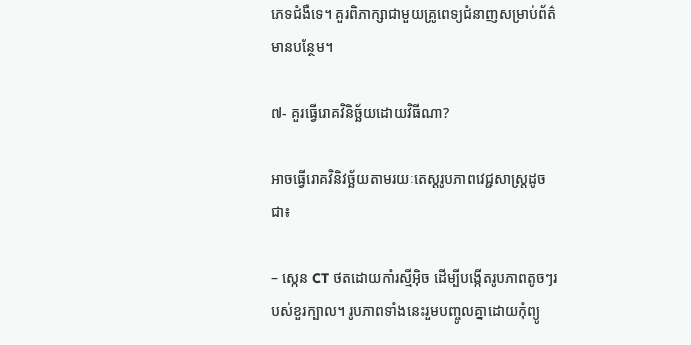ភេទជំងឺទេ។ គួរពិភាក្សាជាមួយគ្រូពេទ្យជំនាញសម្រាប់ព័ត៌មានបន្ថែម។

៧- គួរធ្វើរោគវិនិច្ឆ័យដោយវិធីណា?

អាចធ្វើរោគវិនិវច្ឆ័យតាមរយៈតេស្តរូបភាពវេជ្ជសាស្ត្រដូចជា៖

– ស្កេន CT ថតដោយកាំរស្មីអ៊ិច ដើម្បីបង្កើតរូបភាពតូចៗរបស់ខួរក្បាល។ រូបភាពទាំងនេះរួមបញ្ចូលគ្នាដោយកុំព្យូ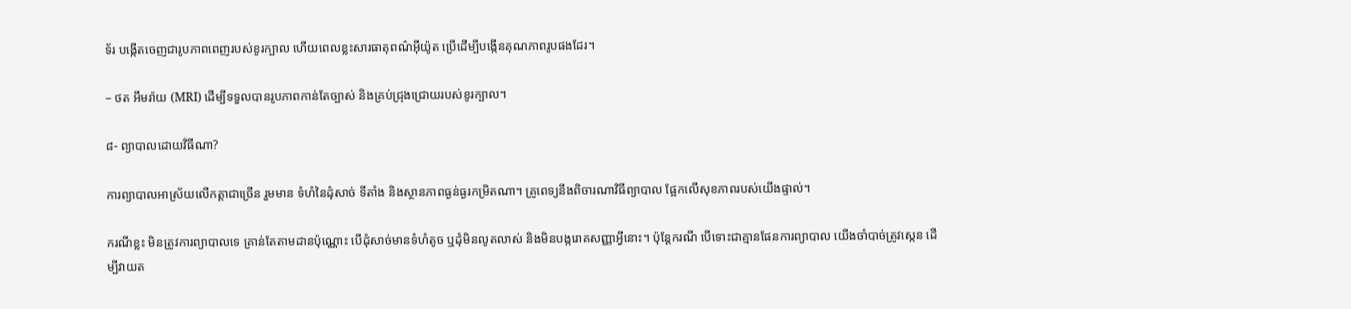ទ័រ បង្កើតចេញជារូបភាពពេញរបស់ខូរក្បាល ហើយពេលខ្លះសារធាតុពណ៌អ៊ីយ៉ូត ប្រើដើម្បីបង្កើនគុណភាពរូបផងដែរ។

– ថត អឹមរ៉ាយ (MRI) ដើម្បីទទួលបានរូបភាពកាន់តែច្បាស់ និងគ្រប់ជ្រុងជ្រោយរបស់ខូរក្បាល។

៨- ព្យាបាលដោយវិធីណា?

ការព្យាបាលអាស្រ័យលើកត្តាជាច្រើន រួមមាន ទំហំនៃដុំសាច់ ទីតាំង និងស្ថានភាពធ្ងន់ធ្ងរកម្រិតណា។ គ្រូពេទ្យនឹងពិចារណាវិធីព្យាបាល ផ្អែកលើសុខភាពរបស់យើងផ្ទាល់។

ករណីខ្លះ មិនត្រូវការព្យាបាលទេ គ្រាន់តែតាមដានប៉ុណ្ណោះ បើដុំសាច់មានទំហំតូច ឬដុំមិនលូតលាស់ និងមិនបង្ករោគសញ្ញាអ្វីនោះ។ ប៉ុន្តែករណី បើទោះជាគ្មានផែនការព្យាបាល យើងចាំបាច់ត្រូវស្កេន ដើម្បីវាយត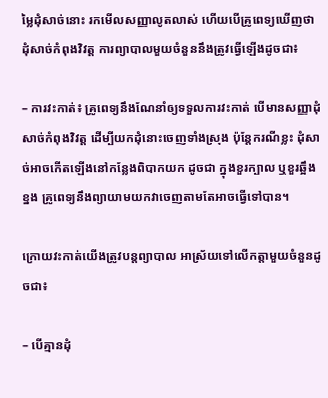ម្លៃដុំសាច់នោះ រកមើលសញ្ញាលូតលាស់ ហើយបើគ្រូពេទ្យឃើញថាដុំសាច់កំពុងវិវត្ត ការព្យាបាលមួយចំនួននឹងត្រូវធ្វើឡើងដូចជា៖

– ការវះកាត់៖ គ្រូពេទ្យនឹងណែនាំឲ្យទទួលការវះកាត់ បើមានសញ្ញាដុំសាច់កំពុងវិវត្ត ដើម្បីយកដុំនោះចេញទាំងស្រុង ប៉ុន្តែករណីខ្លះ ដុំសាច់អាចកើតឡើងនៅកន្លែងពិបាកយក ដូចជា ក្នុងខួរក្បាល ឬខួរឆ្អឹងខ្នង គ្រូពេទ្យនឹងព្យាយាមយកវាចេញតាមតែអាចធ្វើទៅបាន។

ក្រោយវះកាត់យើងត្រូវបន្តព្យាបាល អាស្រ័យទៅលើកត្តាមួយចំនួនដូចជា៖

– បើគ្មានដុំ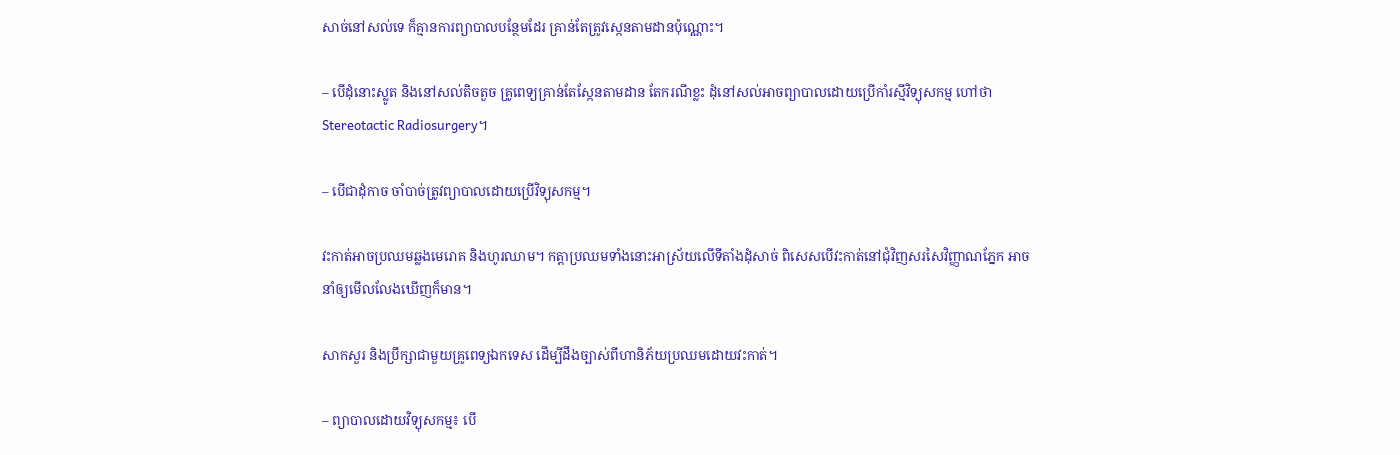សាច់នៅសល់ទេ ក៏គ្មានការព្យាបាលបន្ថែមដែរ គ្រាន់តែត្រូវស្កេនតាមដានប៉ុណ្ណោះ។

– បើដុំនោះស្លូត និងនៅសល់តិចតួច គ្រូពេទ្យគ្រាន់តែស្កែនតាមដាន តែករណីខ្លះ ដុំនៅសល់អាចព្យាបាលដោយប្រើកាំរស្មីវិទ្យុសកម្ម ហៅថា Stereotactic Radiosurgery។

– បើជាដុំកាច ចាំបាច់ត្រូវព្យាបាលដោយប្រើវិទ្យុសកម្ម។

វះកាត់អាចប្រឈមឆ្លងមេរោគ និងហូរឈាម។ កត្តាប្រឈមទាំងនោះអាស្រ័យលើទីតាំងដុំសាច់ ពិសេសបើវះកាត់នៅជុំវិញសរសៃវិញ្ញាណភ្នែក អាចនាំឲ្យមើលលែងឃើញក៏មាន។

សាកសួរ និងប្រឹក្សាជាមួយគ្រូពេទ្យឯកទេស ដើម្បីដឹងច្បាស់ពីហានិភ័យប្រឈមដោយវះកាត់។

– ព្យាបាលដោយវិទ្យុសកម្ម៖ បើ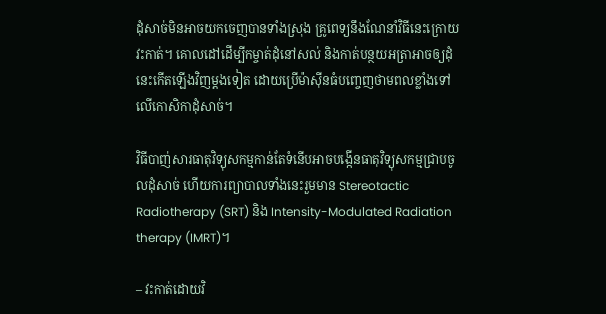ដុំសាច់មិនអាចយកចេញបានទាំងស្រុង គ្រូពេទ្យនឹងណែនាំវិធីនេះក្រោយវះកាត់។ គោលដៅដើម្បីកម្ចាត់ដុំនៅសល់ និងកាត់បន្ថយអត្រាអាចឲ្យដុំនេះកើតឡើងវិញម្តងទៀត ដោយប្រើម៉ាស៊ីនធំបញ្ចេញថាមពលខ្លាំងទៅលើកោសិកាដុំសាច់។

វិធីបាញ់សារធាតុវិទ្យុសកម្មកាន់តែទំនើបអាចបង្កើនធាតុវិទ្យុសកម្មជ្រាបចូលដុំសាច់ ហើយការព្យាបាលទាំងនេះរួមមាន Stereotactic Radiotherapy (SRT) និង Intensity-Modulated Radiation therapy (IMRT)។

– វះកាត់ដោយវិ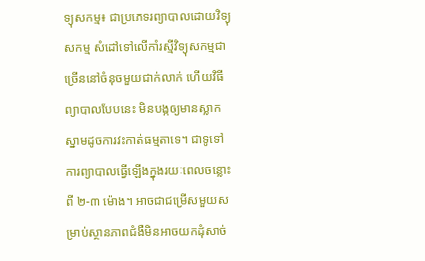ទ្យុសកម្ម៖ ជាប្រភេទរព្យាបាលដោយវិទ្យុសកម្ម សំដៅទៅលើកាំរស្មីវិទ្យុសកម្មជាច្រើននៅចំនុចមួយជាក់លាក់ ហើយវិធីព្យាបាលបែបនេះ មិនបង្កឲ្យមានស្លាកស្នាមដូចការវះកាត់ធម្មតាទេ។ ជាទូទៅការព្យាបាលធ្វើឡើងក្នុងរយៈពេលចន្លោះពី ២-៣ ម៉ោង។ អាចជាជម្រើសមួយសម្រាប់ស្ថានភាពជំងឺមិនអាចយកដុំសាច់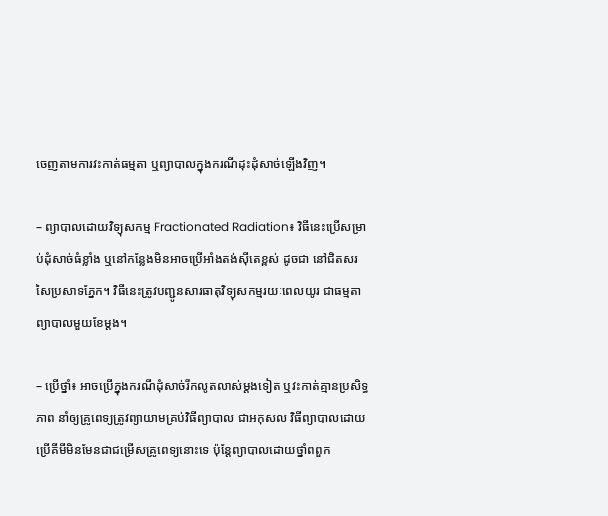ចេញតាមការវះកាត់ធម្មតា ឬព្យាបាលក្នុងករណីដុះដុំសាច់ឡើងវិញ។

– ព្យាបាលដោយវិទ្យុសកម្ម Fractionated Radiation៖ វិធីនេះប្រើសម្រាប់ដុំសាច់ធំខ្លាំង ឬនៅកន្លែងមិនអាចប្រើអាំងតង់ស៊ីតេខ្ពស់ ដូចជា នៅជិតសរសៃប្រសាទភ្នែក។ វិធីនេះត្រូវបញ្ជូនសារធាតុវិទ្យុសកម្មរយៈពេលយូរ ជាធម្មតាព្យាបាលមួយខែម្តង។

– ប្រើថ្នាំ៖ អាចប្រើក្នុងករណីដុំសាច់រីកលូតលាស់ម្ដងទៀត ឬវះកាត់គ្មានប្រសិទ្ធភាព នាំឲ្យគ្រូពេទ្យត្រូវព្យាយាមគ្រប់វិធីព្យាបាល ជាអកុសល វិធីព្យាបាលដោយប្រើគីមីមិនមែនជាជម្រើសគ្រូពេទ្យនោះទេ ប៉ុន្តែព្យាបាលដោយថ្នាំពពួក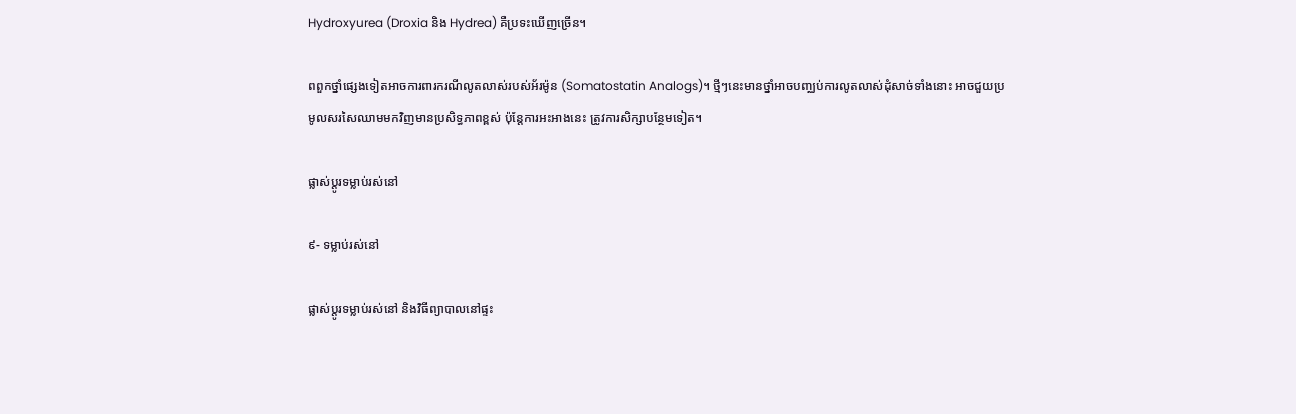Hydroxyurea (Droxia និង Hydrea) គឺប្រទះឃើញច្រើន។

ពពួកថ្នាំផ្សេងទៀតអាចការពារករណីលូតលាស់របស់អ័រម៉ូន (Somatostatin Analogs)។ ថ្មីៗនេះមានថ្នាំអាចបញ្ឈប់ការលូតលាស់ដុំសាច់ទាំងនោះ អាចជួយប្រមូលសរសៃឈាមមកវិញមានប្រសិទ្ធភាពខ្ពស់ ប៉ុន្តែការអះអាងនេះ ត្រូវការសិក្សាបន្ថែមទៀត។

ផ្លាស់ប្តូរទម្លាប់រស់នៅ

៩- ទម្លាប់រស់នៅ

ផ្លាស់ប្តូរទម្លាប់រស់នៅ និងវិធីព្យាបាលនៅផ្ទះ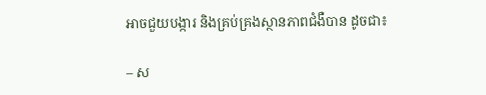អាចជួយបង្ការ និងគ្រប់គ្រងស្ថានភាពជំងឺបាន ដូចជា៖

– ស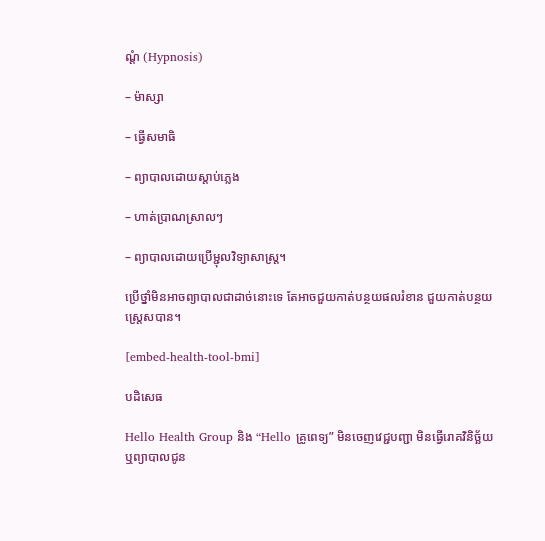ណ្ដំ (Hypnosis)

– ម៉ាស្សា

– ធ្វើសមាធិ

– ព្យាបាលដោយស្តាប់ភ្លេង

– ហាត់ប្រាណស្រាលៗ

– ព្យាបាលដោយប្រើម្ជុលវិទ្យាសាស្ត្រ។

ប្រើថ្នាំមិនអាចព្យាបាលជាដាច់នោះទេ តែអាចជួយកាត់បន្ថយផលរំខាន ជួយកាត់បន្ថយស្រ្តេសបាន។

[embed-health-tool-bmi]

បដិសេធ

Hello Health Group និង “Hello គ្រូពេទ្យ” មិនចេញវេជ្ជបញ្ជា មិនធ្វើរោគវិនិច្ឆ័យ ឬព្យាបាលជូន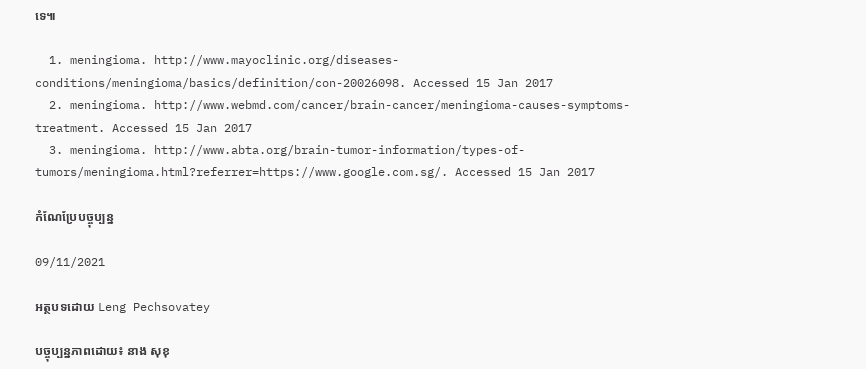ទេ៕

  1. meningioma. http://www.mayoclinic.org/diseases-conditions/meningioma/basics/definition/con-20026098. Accessed 15 Jan 2017
  2. meningioma. http://www.webmd.com/cancer/brain-cancer/meningioma-causes-symptoms-treatment. Accessed 15 Jan 2017
  3. meningioma. http://www.abta.org/brain-tumor-information/types-of-tumors/meningioma.html?referrer=https://www.google.com.sg/. Accessed 15 Jan 2017

កំណែប្រែបច្ចុប្បន្ន

09/11/2021

អត្ថបទដោយ Leng Pechsovatey

បច្ចុប្បន្នភាពដោយ៖ នាង សុខុ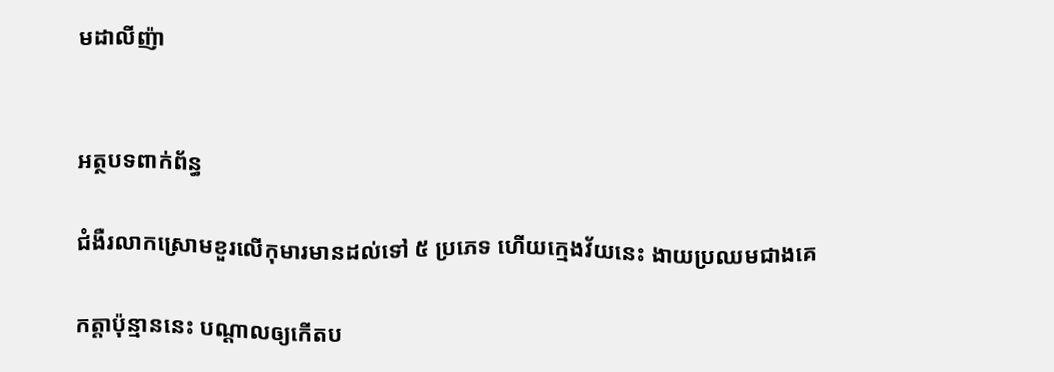មដាលីញ៉ា


អត្ថបទពាក់ព័ន្ធ

ជំងឺរលាកស្រោមខួរលើកុមារមានដល់ទៅ ៥ ប្រភេទ ហើយក្មេងវ័យនេះ ងាយប្រឈមជាងគេ

កត្តាប៉ុន្មាននេះ បណ្ដាលឲ្យកើតប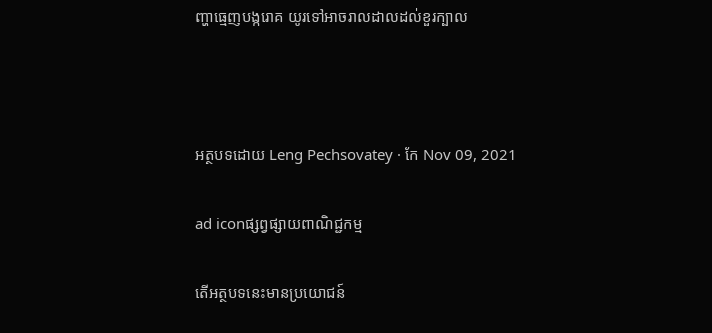ញ្ហាធ្មេញបង្ករោគ យូរទៅអាចរាលដាលដល់ខួរក្បាល



អត្ថបទដោយ Leng Pechsovatey · កែ Nov 09, 2021

ad iconផ្សព្វផ្សាយពាណិជ្ជកម្ម

តើអត្ថបទនេះមានប្រយោជន៍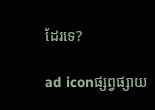ដែរទេ?

ad iconផ្សព្វផ្សាយ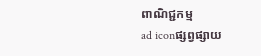ពាណិជ្ជកម្ម
ad iconផ្សព្វផ្សាយ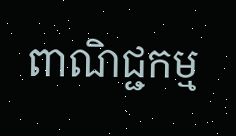ពាណិជ្ជកម្ម